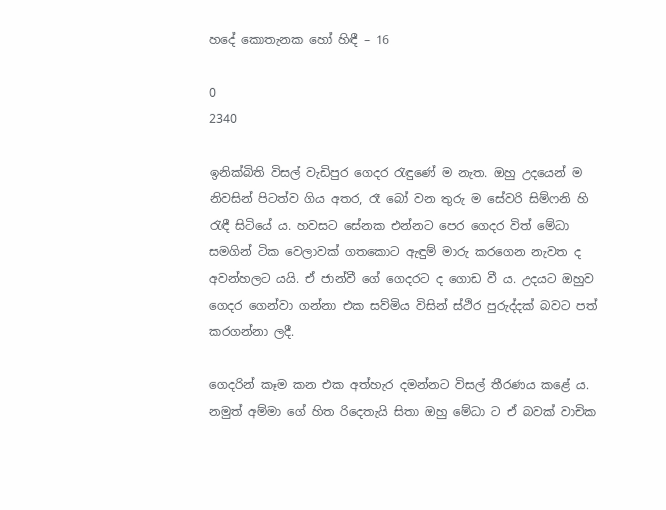හදේ කොතැනක හෝ හිඳී – 16

0
2340

ඉනික්බිති විසල් වැඩිපුර ගෙදර රැඳුණේ ම නැත. ඔහු උදයෙන් ම නිවසින් පිටත්ව ගිය අතර, රෑ බෝ වන තුරු ම සේවරි සිම්ෆනි හි රැඳී සිටියේ ය. හවසට සේනක එන්නට පෙර ගෙදර විත් මේධා සමගින් ටික වෙලාවක් ගතකොට ඇඳුම් මාරු කරගෙන නැවත ද අවන්හලට යයි. ඒ ජාන්වී ගේ ගෙදරට ද ගොඩ වී ය. උදයට ඔහුව ගෙදර ගෙන්වා ගන්නා එක සව්මිය විසින් ස්ථිර පුරුද්දක් බවට පත් කරගන්නා ලදී.

ගෙදරින් කෑම කන එක අත්හැර දමන්නට විසල් තීරණය කළේ ය. නමුත් අම්මා ගේ හිත රිදෙතැයි සිතා ඔහු මේධා ට ඒ බවක් වාචික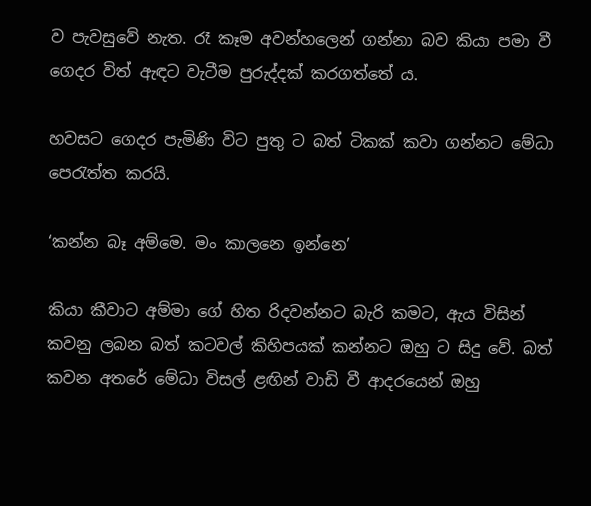ව පැවසුවේ නැත. රෑ කෑම අවන්හලෙන් ගන්නා බව කියා පමා වී ගෙදර විත් ඇඳට වැටීම පුරුද්දක් කරගත්තේ ය.

හවසට ගෙදර පැමිණි විට පුතු ට බත් ටිකක් කවා ගන්නට මේධා පෙරැත්ත කරයි.

‘කන්න බෑ අම්මෙ. මං කාලනෙ ඉන්නෙ’

කියා කීවාට අම්මා ගේ හිත රිදවන්නට බැරි කමට, ඇය විසින් කවනු ලබන බත් කටවල් කිහිපයක් කන්නට ඔහු ට සිදු වේ. බත් කවන අතරේ මේධා විසල් ළඟින් වාඩි වී ආදරයෙන් ඔහු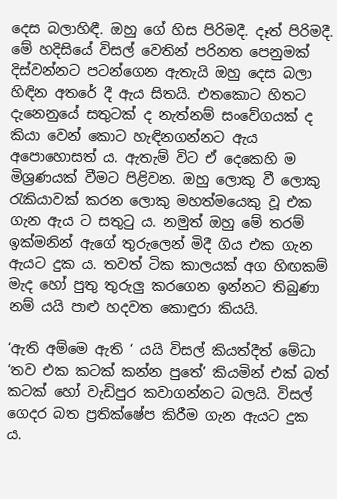දෙස බලාහිඳී. ඔහු ගේ හිස පිරිමදී. දෑත් පිරිමදී. මේ හදිසියේ විසල් වෙතින් පරිනත පෙනුමක් දිස්වන්නට පටන්ගෙන ඇතැයි ඔහු දෙස බලා හිඳින අතරේ දී ඇය සිතයි. එතකොට හිතට දැනෙනුයේ සතුටක් ද නැත්නම් සංවේගයක් ද කියා වෙන් කොට හැඳිනගන්නට ඇය අපොහොසත් ය. ඇතැම් විට ඒ දෙකෙහි ම මිශ්‍රණයක් වීමට පිළිවන. ඔහු ලොකු වී ලොකු රැකියාවක් කරන ලොකු මහත්මයෙකු වූ එක ගැන ඇය ට සතුටු ය. නමුත් ඔහු මේ තරම් ඉක්මනින් ඇගේ තුරුලෙන් මිදී ගිය එක ගැන ඇයට දුක ය. තවත් ටික කාලයක් අග හිඟකම් මැද හෝ පුතු තුරුලු කරගෙන ඉන්නට තිබුණා නම් යයි පාළු හදවත කොඳුරා කියයි.

‘ඇති අම්මෙ ඇති ‘ යයි විසල් කියත්දීත් මේධා ‘තව එක කටක් කන්න පුතේ’ කියමින් එක් බත් කටක් හෝ වැඩිපුර කවාගන්නට බලයි. විසල් ගෙදර බත ප්‍රතික්ෂේප කිරීම ගැන ඇයට දුක ය.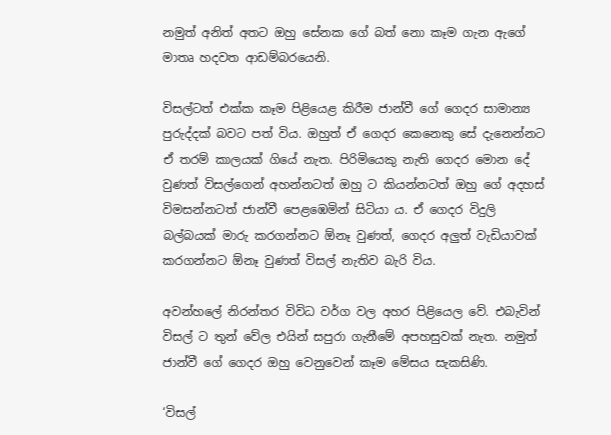නමුත් අනිත් අතට ඔහු සේනක ගේ බත් නො කෑම ගැන ඇගේ මාතෘ හදවත ආඩම්බරයෙනි.

විසල්ටත් එක්ක කෑම පිළියෙළ කිරීම ජාන්වී ගේ ගෙදර සාමාන්‍ය පුරුද්දක් බවට පත් විය. ඔහුත් ඒ ගෙදර කෙනෙකු සේ දැනෙන්නට ඒ තරම් කාලයක් ගියේ නැත. පිරිමියෙකු නැති ගෙදර මොන දේ වුණත් විසල්‍ගෙන් අහන්නටත් ඔහු ට කියන්නටත් ඔහු ගේ අදහස් විමසන්නටත් ජාන්වී පෙළඹෙමින් සිටියා ය. ඒ ගෙදර විදුලි බල්බයක් මාරු කරගන්නට ඕනෑ වුණත්, ගෙදර අලුත් වැඩියාවක් කරගන්නට ඕනෑ වුණත් විසල් නැතිව බැරි විය.

අවන්හලේ නිරන්තර විවිධ වර්ග වල අහර පිළියෙල වේ. එබැවින් විසල් ට තුන් වේල එයින් සපුරා ගැනීමේ අපහසුවක් නැත. නමුත් ජාන්වී ගේ ගෙදර ඔහු වෙනුවෙන් කෑම මේසය සැකසිණි.

‘විසල්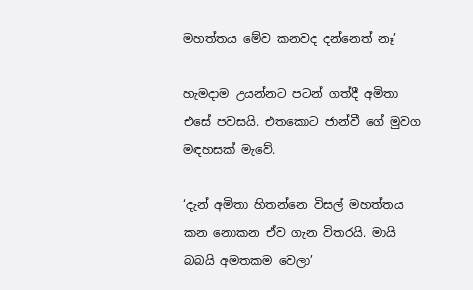මහත්තය මේව කනවද දන්නෙත් නෑ’

හැමදාම උයන්නට පටන් ගත්දී අමිතා එසේ පවසයි. එතකොට ජාන්වී ගේ මුවග මඳහසක් මැවේ.

‘දැන් අමිතා හිතන්නෙ විසල් මහත්තය කන නොකන ඒව ගැන විතරයි. මායි බබයි අමතකම වෙලා’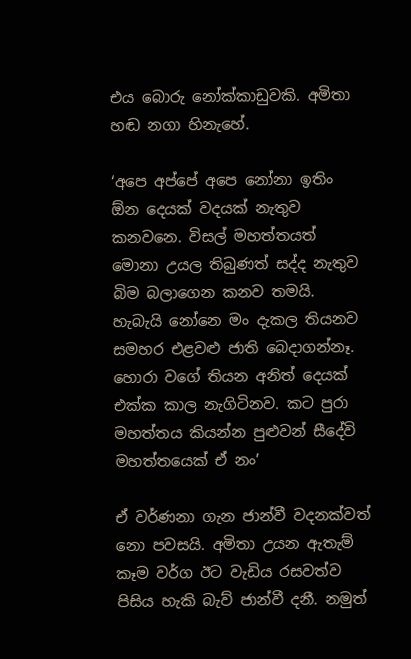එය බොරු නෝක්කාඩුවකි. අමිතා හඬ නගා හිනැහේ.

‘අපෙ අප්පේ අපෙ නෝනා ඉතිං ඕන දෙයක් වදයක් නැතුව කනවනෙ. විසල් මහත්තයත් මොනා උයල තිබුණත් සද්ද නැතුව බිම බලාගෙන කනව තමයි. හැබැයි නෝනෙ මං දැකල තියනව සමහර එළවළු ජාති බෙදාගන්නෑ. හොරා වගේ තියන අනිත් දෙයක් එක්ක කාල නැගිටිනව. කට පුරා මහත්තය කියන්න පුළුවන් සීදේවි මහත්තයෙක් ඒ නං’

ඒ වර්ණනා ගැන ජාන්වී වදනක්වත් නො පවසයි. අමිතා උයන ඇතැම් කෑම වර්ග ඊට වැඩිය රසවත්ව පිසිය හැකි බැව් ජාන්වී දනී. නමුත්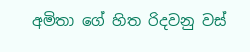අමිතා ගේ හිත රිදවනු වස්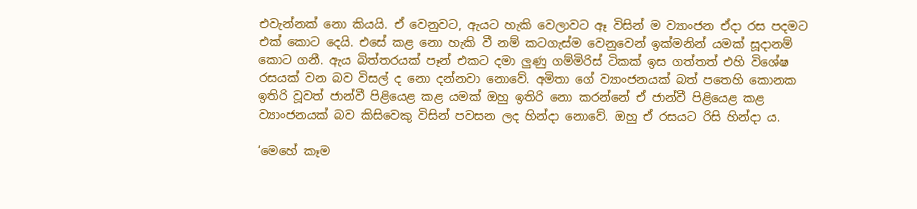එවැන්නක් නො කියයි. ඒ වෙනුවට, ඇයට හැකි වෙලාවට ඈ විසින් ම ව්‍යාංජන ඒදා රස පදමට එක් කොට දෙයි. එසේ කළ නො හැකි වී නම් කටගැස්ම වෙනුවෙන් ඉක්මනින් යමක් සූදානම් කොට ගනී. ඇය බිත්තරයක් පෑන් එකට දමා ලුණු ගම්මිරිස් ටිකක් ඉස ගත්තත් එහි විශේෂ රසයක් වන බව විසල් ද නො දන්නවා නොවේ. අමිතා ගේ ව්‍යාංජනයක් බත් පතෙහි කොනක ඉතිරි වූවත් ජාන්වී පිළියෙළ කළ යමක් ඔහු ඉතිරි නො කරන්නේ ඒ ජාන්වී පිළියෙළ කළ ව්‍යාංජනයක් බව කිසිවෙකු විසින් පවසන ලද හින්දා නොවේ. ඔහු ඒ රසයට රිසි හින්දා ය.

‘මෙහේ කෑම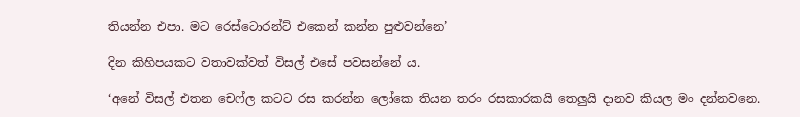තියන්න එපා. මට රෙස්ටොරන්ට් එකෙන් කන්න පුළුවන්නෙ’

දින කිහිපයකට වතාවක්වත් විසල් එසේ පවසන්නේ ය.

‘අනේ විසල් එතන චෙෆ්ල කටට රස කරන්න ලෝකෙ තියන තරං රසකාරකයි තෙලුයි දානව කියල මං දන්නවනෙ.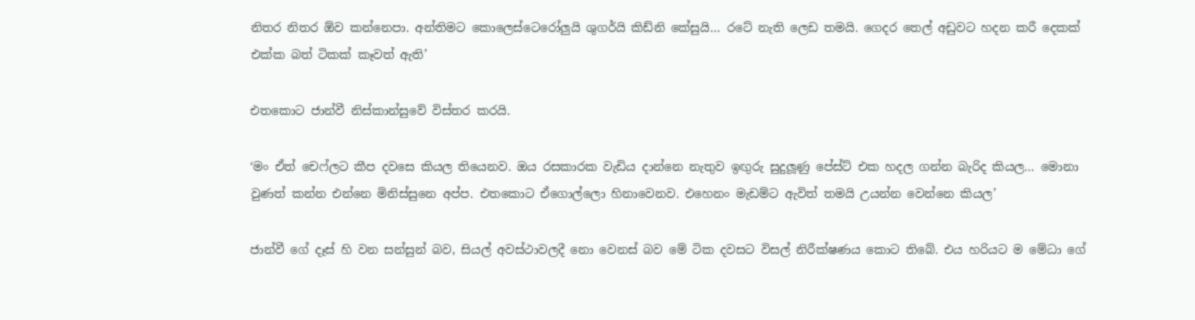නිතර නිතර ඕව කන්නෙපා. අන්තිමට කොලෙස්ටෙරෝලුයි ශුගර්යි කිඩ්නි කේසුයි… රටේ නැති ලෙඩ තමයි. ගෙදර තෙල් අඩුවට හදන කරී දෙකක් එක්ක බත් ටිකක් කෑවත් ඇති’

එතකොට ජාන්වී නිස්කාන්සුවේ විස්තර කරයි.

‘මං ඒත් චෙෆ්ලට කීප දවසෙ කියල තියෙනව. ඔය රසකාරක වැඩිය දාන්නෙ නැතුව ඉඟුරු සුදුලූණු පේස්ට් එක හදල ගන්න බැරිද කියල… මොනා වුණත් කන්න එන්නෙ මිනිස්සුනෙ අප්ප. එතකොට ඒගොල්ලො හිනාවෙනව. එහෙනං මැඩම්ට ඇවිත් තමයි උයන්න වෙන්නෙ කියල’

ජාන්වී ගේ දෑස් හි වන සන්සුන් බව, සියල් අවස්ථාවලදී නො වෙනස් බව මේ ටික දවසට විසල් නිරීක්ෂණය කොට තිබේ. එය හරියට ම මේධා ගේ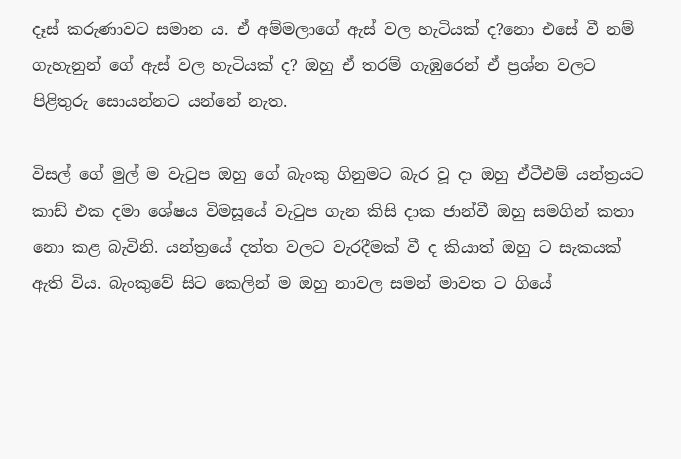දෑස් කරුණාවට සමාන ය. ඒ අම්මලාගේ ඇස් වල හැටියක් ද?නො එසේ වී නම් ගැහැනුන් ගේ ඇස් වල හැටියක් ද? ඔහු ඒ තරම් ගැඹුරෙන් ඒ ප්‍රශ්න වලට පිළිතුරු සොයන්නට යන්නේ නැත.

විසල් ගේ මුල් ම වැටුප ඔහු ගේ බැංකු ගිනුමට බැර වූ දා ඔහු ඒටීඑම් යන්ත්‍රයට කාඩ් එක දමා ශේෂය විමසූයේ වැටුප ගැන කිසි දාක ජාන්වී ඔහු සමගින් කතා නො කළ බැවිනි. යන්ත්‍රයේ දත්ත වලට වැරදීමක් වී ද කියාත් ඔහු ට සැකයක් ඇති විය. බැංකුවේ සිට කෙලින් ම ඔහු නාවල සමන් මාවත ට ගියේ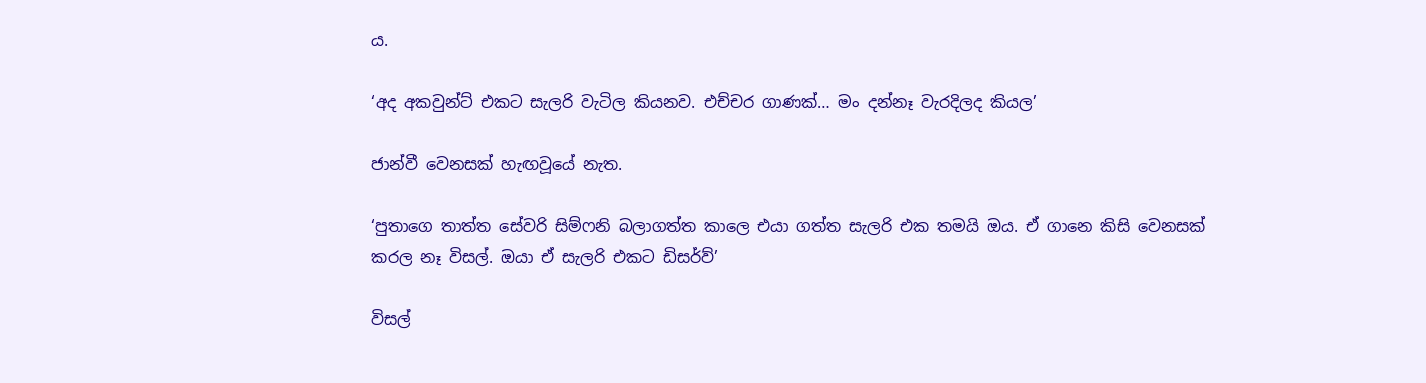ය.

‘අද අකවුන්ට් එකට සැලරි වැටිල කියනව. එච්චර ගාණක්… මං දන්නෑ වැරදිලද කියල’

ජාන්වී වෙනසක් හැඟවූයේ නැත.

‘පුතාගෙ තාත්ත සේවරි සිම්ෆනි බලාගත්ත කාලෙ එයා ගත්ත සැලරි එක තමයි ඔය. ඒ ගානෙ කිසි වෙනසක් කරල නෑ විසල්. ඔයා ඒ සැලරි එකට ඩිසර්ව්’

විසල්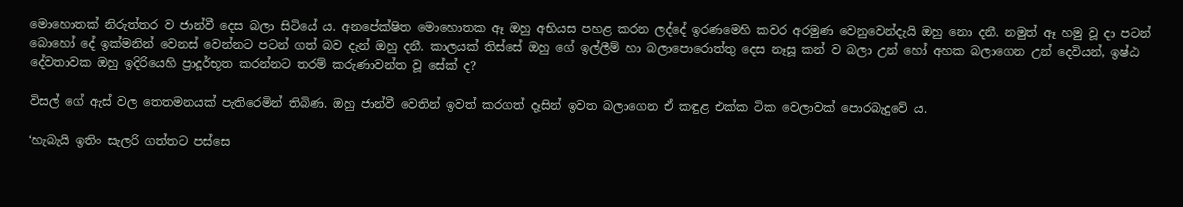මොහොතක් නිරුත්තර ව ජාන්වී දෙස බලා සිටියේ ය. අනපේක්ෂිත මොහොතක ඈ ඔහු අභියස පහළ කරන ලද්දේ ඉරණමෙහි කවර අරමුණ වෙනුවෙන්දැයි ඔහු නො දනී. නමුත් ඈ හමු වූ දා පටන් බොහෝ දේ ඉක්මනින් වෙනස් වෙන්නට පටන් ගත් බව දැන් ඔහු දනී. කාලයක් තිස්සේ ඔහු ගේ ඉල්ලීම් හා බලාපොරොත්තු දෙස නෑසූ කන් ව බලා උන් හෝ අහක බලාගෙන උන් දෙවියන්, ඉෂ්ඨ දේවතාවක ඔහු ඉදිරියෙහි ප්‍රාදූර්භූත කරන්නට තරම් කරුණාවන්ත වූ සේක් ද?

විසල් ගේ ඇස් වල තෙතමනයක් පැතිරෙමින් තිබිණ. ඔහු ජාන්වී වෙතින් ඉවත් කරගත් දෑසින් ඉවත බලාගෙන ඒ කඳුළ එක්ක ටික වෙලාවක් පොරබැදුවේ ය.

‘හැබැයි ඉතිං සැලරි ගත්තට පස්සෙ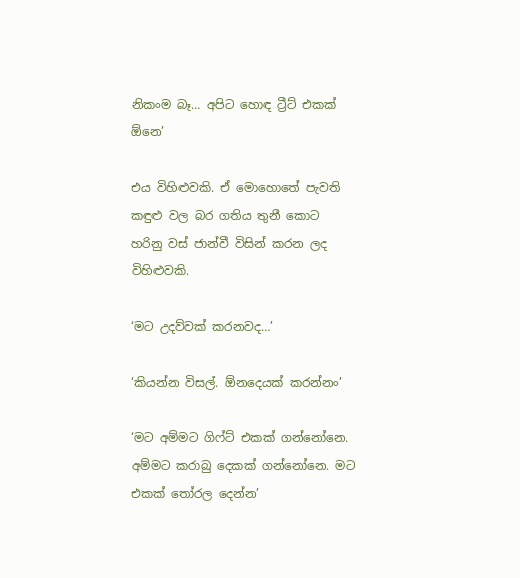නිකංම බෑ… අපිට හොඳ ට්‍රීට් එකක් ඕනෙ’

එය විහිළුවකි. ඒ මොහොතේ පැවති කඳුළු වල බර ගතිය තුනී කොට හරිනු වස් ජාන්වී විසින් කරන ලද විහිළුවකි.

‘මට උදව්වක් කරනවද…’

‘කියන්න විසල්. ඕනදෙයක් කරන්නං’

‘මට අම්මට ගිෆ්ට් එකක් ගන්නෝනෙ. අම්මට කරාබු දෙකක් ගන්නෝනෙ. මට එකක් තෝරල දෙන්න’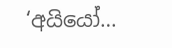‘අයියෝ…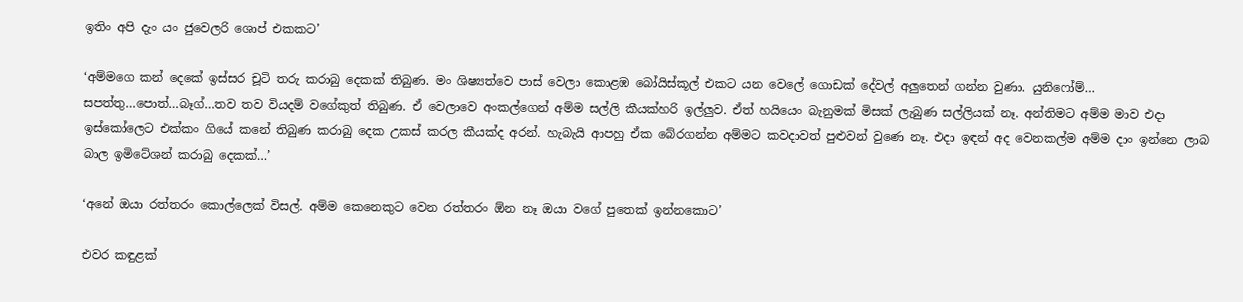ඉතිං අපි දැං යං ජුවෙලරි ශොප් එකකට’

‘අම්මගෙ කන් දෙකේ ඉස්සර චූටි තරු කරාබු දෙකක් තිබුණ. මං ශිෂ්‍යත්වෙ පාස් වෙලා කොළඹ බෝයිස්කූල් එකට යන වෙලේ ගොඩක් දේවල් අලුතෙන් ගන්න වුණා. යුනිෆෝම්… සපත්තු…පොත්…බෑග්…තව තව වියදම් වගේකුත් තිබුණ. ඒ වෙලාවෙ අංකල්ගෙන් අම්ම සල්ලි කීයක්හරි ඉල්ලුව. ඒත් හයියෙං බැනුමක් මිසක් ලැබුණ සල්ලියක් නෑ. අන්තිමට අම්ම මාව එදා ඉස්කෝලෙට එක්කං ගියේ කනේ තිබුණ කරාබු දෙක උකස් කරල කීයක්ද අරන්. හැබැයි ආපහු ඒක බේරගන්න අම්මට කවදාවත් පුළුවන් වුණෙ නෑ. එදා ඉඳන් අද වෙනකල්ම අම්ම දාං ඉන්නෙ ලාබ බාල ඉමිටේශන් කරාබු දෙකක්…’

‘අනේ ඔයා රත්තරං කොල්ලෙක් විසල්. අම්ම කෙනෙකුට වෙන රත්තරං ඕන නෑ ඔයා වගේ පුතෙක් ඉන්නකොට’

එවර කඳුළක්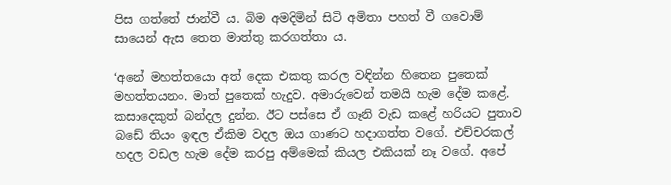පිස ගත්තේ ජාන්වී ය. බිම අමදිමින් සිටි අමිතා පහත් වී ගවොම් සායෙන් ඇස තෙත මාත්තු කරගත්තා ය.

‘අනේ මහත්තයො අත් දෙක එකතු කරල වඳින්න හිතෙන පුතෙක් මහත්තයනං. මාත් පුතෙක් හැදුව. අමාරුවෙන් තමයි හැම දේම කළේ. කසාදෙකුත් බන්දල දුන්න. ඊට පස්සෙ ඒ ගෑනි වැඩ කළේ හරියට පුතාව බඩේ තියං ඉඳල ඒකිම වදල ඔය ගාණට හදාගත්ත වගේ. එච්චරකල් හදල වඩල හැම දේම කරපු අම්මෙක් කියල එකියක් නෑ වගේ. අපේ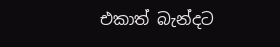එකාත් බැන්දට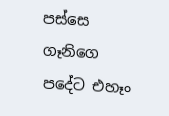පස්සෙ ගෑනිගෙ පදේට එහෑං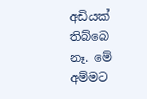අඩියක් තිබ්බෙ නෑ. මේ අම්මට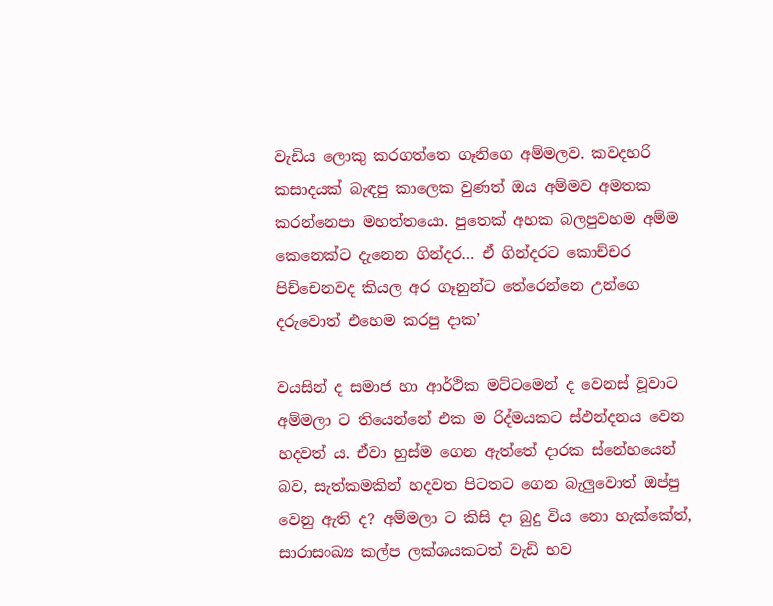වැඩිය ලොකු කරගත්තෙ ගෑනිගෙ අම්මලව. කවදහරි කසාදයක් බැඳපු කාලෙක වුණත් ඔය අම්මව අමතක කරන්නෙපා මහත්තයො. පුතෙක් අහක බලපුවහම අම්ම කෙනෙක්ට දැනෙන ගින්දර… ඒ ගින්දරට කොච්චර පිච්චෙනවද කියල අර ගෑනුන්ට තේරෙන්නෙ උන්ගෙ දරුවොත් එහෙම කරපු දාක’

වයසින් ද සමාජ හා ආර්ථික මට්ටමෙන් ද වෙනස් වූවාට අම්මලා ට තියෙන්නේ එක ම රිද්මයකට ස්ඵන්දනය වෙන හදවත් ය. ඒවා හුස්ම ගෙන ඇත්තේ දාරක ස්නේහයෙන් බව, සැත්කමකින් හදවත පිටතට ගෙන බැලුවොත් ඔප්පු වෙනු ඇති ද? අම්මලා ට කිසි දා බුදු විය නො හැක්කේත්, සාරාසංඛ්‍ය කල්ප ලක්ශයකටත් වැඩි භව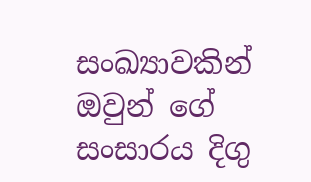සංඛ්‍යාවකින් ඔවුන් ගේ සංසාරය දිගු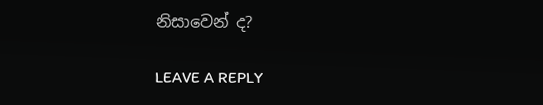නිසාවෙන් ද?

LEAVE A REPLY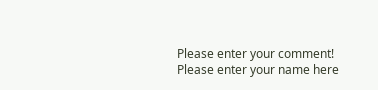Please enter your comment!
Please enter your name here